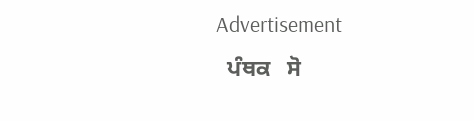Advertisement
  ਪੰਥਕ   ਸੋ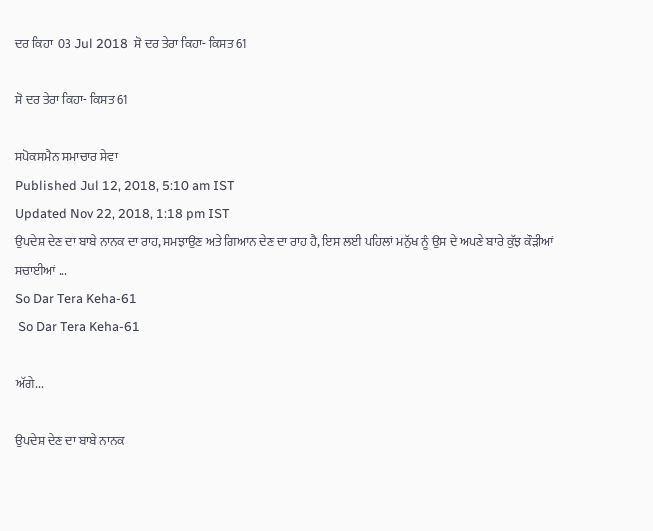ਦਰ ਕਿਹਾ  03 Jul 2018  ਸੋ ਦਰ ਤੇਰਾ ਕਿਹਾ- ਕਿਸਤ 61

ਸੋ ਦਰ ਤੇਰਾ ਕਿਹਾ- ਕਿਸਤ 61

ਸਪੋਕਸਮੈਨ ਸਮਾਚਾਰ ਸੇਵਾ
Published Jul 12, 2018, 5:10 am IST
Updated Nov 22, 2018, 1:18 pm IST
ਉਪਦੇਸ਼ ਦੇਣ ਦਾ ਬਾਬੇ ਨਾਨਕ ਦਾ ਰਾਹ, ਸਮਝਾਉਣ ਅਤੇ ਗਿਆਨ ਦੇਣ ਦਾ ਰਾਹ ਹੈ, ਇਸ ਲਈ ਪਹਿਲਾਂ ਮਨੁੱਖ ਨੂੰ ਉਸ ਦੇ ਅਪਣੇ ਬਾਰੇ ਕੁੱਝ ਕੌੜੀਆਂ ਸਚਾਈਆਂ ...
So Dar Tera Keha-61
 So Dar Tera Keha-61

ਅੱਗੇ...

ਉਪਦੇਸ਼ ਦੇਣ ਦਾ ਬਾਬੇ ਨਾਨਕ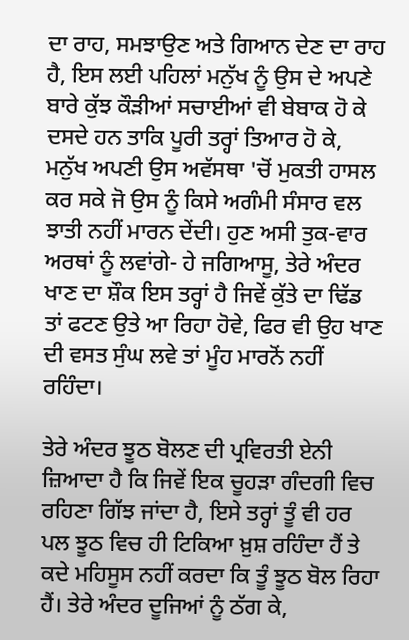ਦਾ ਰਾਹ, ਸਮਝਾਉਣ ਅਤੇ ਗਿਆਨ ਦੇਣ ਦਾ ਰਾਹ ਹੈ, ਇਸ ਲਈ ਪਹਿਲਾਂ ਮਨੁੱਖ ਨੂੰ ਉਸ ਦੇ ਅਪਣੇ ਬਾਰੇ ਕੁੱਝ ਕੌੜੀਆਂ ਸਚਾਈਆਂ ਵੀ ਬੇਬਾਕ ਹੋ ਕੇ ਦਸਦੇ ਹਨ ਤਾਕਿ ਪੂਰੀ ਤਰ੍ਹਾਂ ਤਿਆਰ ਹੋ ਕੇ, ਮਨੁੱਖ ਅਪਣੀ ਉਸ ਅਵੱਸਥਾ 'ਚੋਂ ਮੁਕਤੀ ਹਾਸਲ ਕਰ ਸਕੇ ਜੋ ਉਸ ਨੂੰ ਕਿਸੇ ਅਗੰਮੀ ਸੰਸਾਰ ਵਲ ਝਾਤੀ ਨਹੀਂ ਮਾਰਨ ਦੇਂਦੀ। ਹੁਣ ਅਸੀ ਤੁਕ-ਵਾਰ ਅਰਥਾਂ ਨੂੰ ਲਵਾਂਗੇ- ਹੇ ਜਗਿਆਸੂ, ਤੇਰੇ ਅੰਦਰ ਖਾਣ ਦਾ ਸ਼ੌਕ ਇਸ ਤਰ੍ਹਾਂ ਹੈ ਜਿਵੇਂ ਕੁੱਤੇ ਦਾ ਢਿੱਡ ਤਾਂ ਫਟਣ ਉਤੇ ਆ ਰਿਹਾ ਹੋਵੇ, ਫਿਰ ਵੀ ਉਹ ਖਾਣ ਦੀ ਵਸਤ ਸੁੰਘ ਲਵੇ ਤਾਂ ਮੂੰਹ ਮਾਰਨੋਂ ਨਹੀਂ ਰਹਿੰਦਾ।

ਤੇਰੇ ਅੰਦਰ ਝੂਠ ਬੋਲਣ ਦੀ ਪ੍ਰਵਿਰਤੀ ਏਨੀ ਜ਼ਿਆਦਾ ਹੈ ਕਿ ਜਿਵੇਂ ਇਕ ਚੂਹੜਾ ਗੰਦਗੀ ਵਿਚ ਰਹਿਣਾ ਗਿੱਝ ਜਾਂਦਾ ਹੈ, ਇਸੇ ਤਰ੍ਹਾਂ ਤੂੰ ਵੀ ਹਰ ਪਲ ਝੂਠ ਵਿਚ ਹੀ ਟਿਕਿਆ ਖ਼ੁਸ਼ ਰਹਿੰਦਾ ਹੈਂ ਤੇ ਕਦੇ ਮਹਿਸੂਸ ਨਹੀਂ ਕਰਦਾ ਕਿ ਤੂੰ ਝੂਠ ਬੋਲ ਰਿਹਾ ਹੈਂ। ਤੇਰੇ ਅੰਦਰ ਦੂਜਿਆਂ ਨੂੰ ਠੱਗ ਕੇ,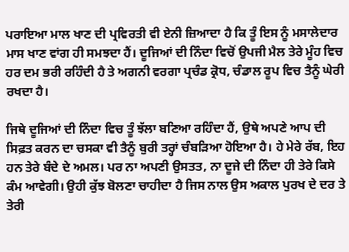ਪਰਾਇਆ ਮਾਲ ਖਾਣ ਦੀ ਪ੍ਰਵਿਰਤੀ ਵੀ ਏਨੀ ਜ਼ਿਆਦਾ ਹੈ ਕਿ ਤੂੰ ਇਸ ਨੂੰ ਮਸਾਲੇਦਾਰ ਮਾਸ ਖਾਣ ਵਾਂਗ ਹੀ ਸਮਝਦਾ ਹੈਂ। ਦੂਜਿਆਂ ਦੀ ਨਿੰਦਾ ਵਿਚੋਂ ਉਪਜੀ ਮੈਲ ਤੇਰੇ ਮੂੰਹ ਵਿਚ ਹਰ ਦਮ ਭਰੀ ਰਹਿੰਦੀ ਹੈ ਤੇ ਅਗਨੀ ਵਰਗਾ ਪ੍ਰਚੰਡ ਕ੍ਰੋਧ, ਚੰਡਾਲ ਰੂਪ ਵਿਚ ਤੈਨੂੰ ਘੇਰੀ ਰਖਦਾ ਹੈ।

ਜਿਥੇ ਦੂਜਿਆਂ ਦੀ ਨਿੰਦਾ ਵਿਚ ਤੂੰ ਝੱਲਾ ਬਣਿਆ ਰਹਿੰਦਾ ਹੈਂ, ਉਥੇ ਅਪਣੇ ਆਪ ਦੀ ਸਿਫ਼ਤ ਕਰਨ ਦਾ ਚਸਕਾ ਵੀ ਤੈਨੂੰ ਬੁਰੀ ਤਰ੍ਹਾਂ ਚੰਬੜਿਆ ਹੋਇਆ ਹੈ। ਹੇ ਮੇਰੇ ਰੱਬ, ਇਹ ਹਨ ਤੇਰੇ ਬੰਦੇ ਦੇ ਅਮਲ। ਪਰ ਨਾ ਅਪਣੀ ਉਸਤਤ, ਨਾ ਦੂਜੇ ਦੀ ਨਿੰਦਾ ਹੀ ਤੇਰੇ ਕਿਸੇ ਕੰਮ ਆਵੇਗੀ। ਉਹੀ ਕੁੱਝ ਬੋਲਣਾ ਚਾਹੀਦਾ ਹੈ ਜਿਸ ਨਾਲ ਉਸ ਅਕਾਲ ਪੁਰਖ ਦੇ ਦਰ ਤੇ ਤੇਰੀ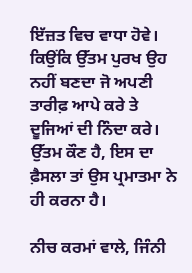ਇੱਜ਼ਤ ਵਿਚ ਵਾਧਾ ਹੋਵੇ। ਕਿਉਂਕਿ ਉੱਤਮ ਪੁਰਖ ਉਹ ਨਹੀਂ ਬਣਦਾ ਜੋ ਅਪਣੀ ਤਾਰੀਫ਼ ਆਪੇ ਕਰੇ ਤੇ ਦੂਜਿਆਂ ਦੀ ਨਿੰਦਾ ਕਰੇ। ਉੱਤਮ ਕੌਣ ਹੈ, ਇਸ ਦਾ ਫ਼ੈਸਲਾ ਤਾਂ ਉਸ ਪ੍ਰਮਾਤਮਾ ਨੇ ਹੀ ਕਰਨਾ ਹੈ।

ਨੀਚ ਕਰਮਾਂ ਵਾਲੇ, ਜਿੰਨੀ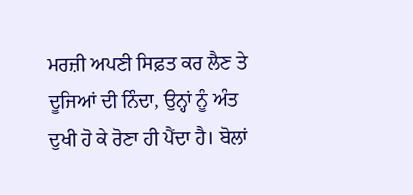ਮਰਜ਼ੀ ਅਪਣੀ ਸਿਫ਼ਤ ਕਰ ਲੈਣ ਤੇ ਦੂਜਿਆਂ ਦੀ ਨਿੰਦਾ, ਉਨ੍ਹਾਂ ਨੂੰ ਅੰਤ ਦੁਖੀ ਹੋ ਕੇ ਰੋਣਾ ਹੀ ਪੈਂਦਾ ਹੈ। ਬੋਲਾਂ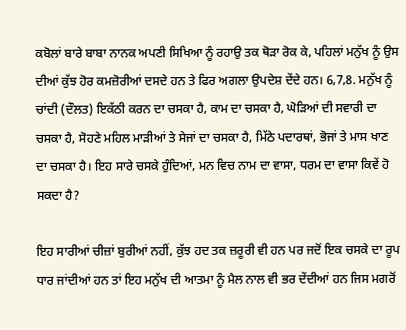ਕਬੋਲਾਂ ਬਾਰੇ ਬਾਬਾ ਨਾਨਕ ਅਪਣੀ ਸਿਖਿਆ ਨੂੰ ਰਹਾਉ ਤਕ ਥੋੜਾ ਰੋਕ ਕੇ, ਪਹਿਲਾਂ ਮਨੁੱਖ ਨੂੰ ਉਸ ਦੀਆਂ ਕੁੱਝ ਹੋਰ ਕਮਜ਼ੋਰੀਆਂ ਦਸਦੇ ਹਨ ਤੇ ਫਿਰ ਅਗਲਾ ਉਪਦੇਸ਼ ਦੇਂਦੇ ਹਨ। 6,7,8. ਮਨੁੱਖ ਨੂੰ ਚਾਂਦੀ (ਦੌਲਤ) ਇਕੱਠੀ ਕਰਨ ਦਾ ਚਸਕਾ ਹੈ, ਕਾਮ ਦਾ ਚਸਕਾ ਹੈ, ਘੋੜਿਆਂ ਦੀ ਸਵਾਰੀ ਦਾ ਚਸਕਾ ਹੈ, ਸੋਹਣੇ ਮਹਿਲ ਮਾੜੀਆਂ ਤੇ ਸੇਜਾਂ ਦਾ ਚਸਕਾ ਹੈ, ਮਿੱਠੇ ਪਦਾਰਥਾਂ, ਭੋਜਾਂ ਤੇ ਮਾਸ ਖਾਣ ਦਾ ਚਸਕਾ ਹੈ। ਇਹ ਸਾਰੇ ਚਸਕੇ ਹੁੰਦਿਆਂ, ਮਨ ਵਿਚ ਨਾਮ ਦਾ ਵਾਸਾ, ਧਰਮ ਦਾ ਵਾਸਾ ਕਿਵੇਂ ਹੋ ਸਕਦਾ ਹੈ?

ਇਹ ਸਾਰੀਆਂ ਚੀਜ਼ਾਂ ਬੁਰੀਆਂ ਨਹੀਂ, ਕੁੱਝ ਹਦ ਤਕ ਜ਼ਰੂਰੀ ਵੀ ਹਨ ਪਰ ਜਦੋਂ ਇਕ ਚਸਕੇ ਦਾ ਰੂਪ ਧਾਰ ਜਾਂਦੀਆਂ ਹਨ ਤਾਂ ਇਹ ਮਨੁੱਖ ਦੀ ਆਤਮਾ ਨੂੰ ਮੈਲ ਨਾਲ ਵੀ ਭਰ ਦੇਂਦੀਆਂ ਹਨ ਜਿਸ ਮਗਰੋਂ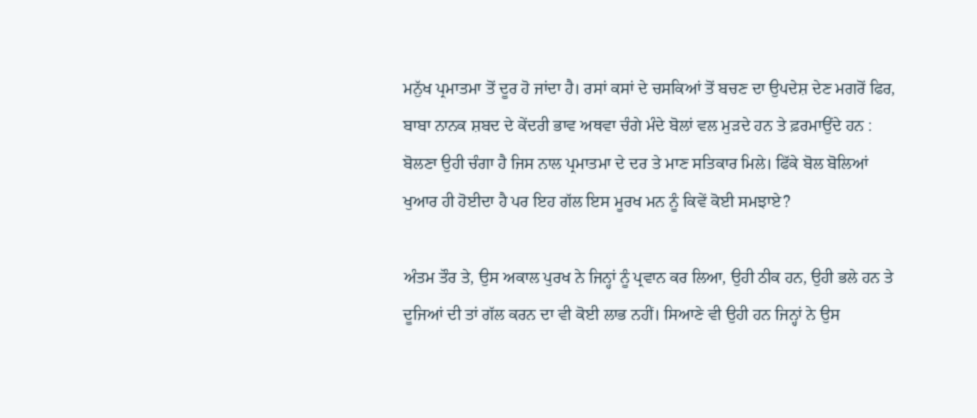ਮਨੁੱਖ ਪ੍ਰਮਾਤਮਾ ਤੋਂ ਦੂਰ ਹੋ ਜਾਂਦਾ ਹੈ। ਰਸਾਂ ਕਸਾਂ ਦੇ ਚਸਕਿਆਂ ਤੋਂ ਬਚਣ ਦਾ ਉਪਦੇਸ਼ ਦੇਣ ਮਗਰੋਂ ਫਿਰ, ਬਾਬਾ ਨਾਨਕ ਸ਼ਬਦ ਦੇ ਕੇਂਦਰੀ ਭਾਵ ਅਥਵਾ ਚੰਗੇ ਮੰਦੇ ਬੋਲਾਂ ਵਲ ਮੁੜਦੇ ਹਨ ਤੇ ਫ਼ਰਮਾਉਂਦੇ ਹਨ : ਬੋਲਣਾ ਉਹੀ ਚੰਗਾ ਹੈ ਜਿਸ ਨਾਲ ਪ੍ਰਮਾਤਮਾ ਦੇ ਦਰ ਤੇ ਮਾਣ ਸਤਿਕਾਰ ਮਿਲੇ। ਫਿੱਕੇ ਬੋਲ ਬੋਲਿਆਂ ਖੁਆਰ ਹੀ ਹੋਈਦਾ ਹੈ ਪਰ ਇਹ ਗੱਲ ਇਸ ਮੂਰਖ ਮਨ ਨੂੰ ਕਿਵੇਂ ਕੋਈ ਸਮਝਾਏ?

ਅੰਤਮ ਤੌਰ ਤੇ, ਉਸ ਅਕਾਲ ਪੁਰਖ ਨੇ ਜਿਨ੍ਹਾਂ ਨੂੰ ਪ੍ਰਵਾਨ ਕਰ ਲਿਆ, ਉਹੀ ਠੀਕ ਹਨ, ਉਹੀ ਭਲੇ ਹਨ ਤੇ ਦੂਜਿਆਂ ਦੀ ਤਾਂ ਗੱਲ ਕਰਨ ਦਾ ਵੀ ਕੋਈ ਲਾਭ ਨਹੀਂ। ਸਿਆਣੇ ਵੀ ਉਹੀ ਹਨ ਜਿਨ੍ਹਾਂ ਨੇ ਉਸ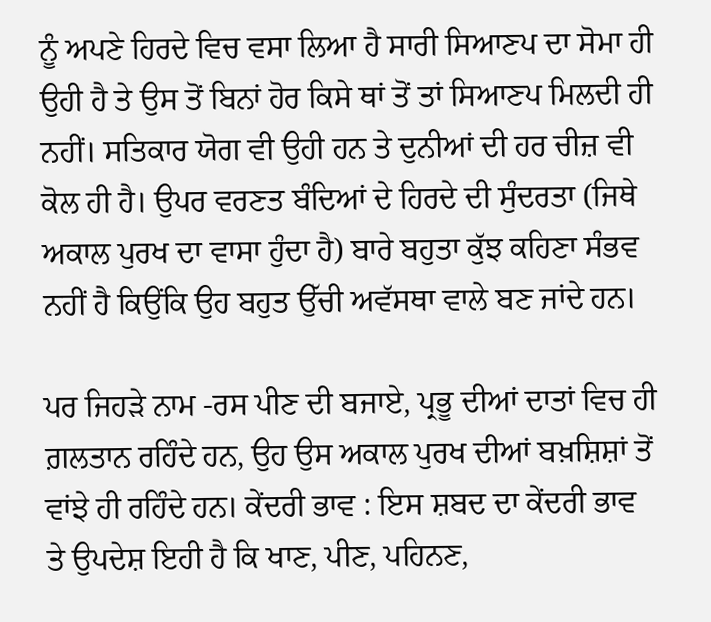ਨੂੰ ਅਪਣੇ ਹਿਰਦੇ ਵਿਚ ਵਸਾ ਲਿਆ ਹੈ ਸਾਰੀ ਸਿਆਣਪ ਦਾ ਸੋਮਾ ਹੀ ਉਹੀ ਹੈ ਤੇ ਉਸ ਤੋਂ ਬਿਨਾਂ ਹੋਰ ਕਿਸੇ ਥਾਂ ਤੋਂ ਤਾਂ ਸਿਆਣਪ ਮਿਲਦੀ ਹੀ ਨਹੀਂ। ਸਤਿਕਾਰ ਯੋਗ ਵੀ ਉਹੀ ਹਨ ਤੇ ਦੁਨੀਆਂ ਦੀ ਹਰ ਚੀਜ਼ ਵੀ ਕੋਲ ਹੀ ਹੈ। ਉਪਰ ਵਰਣਤ ਬੰਦਿਆਂ ਦੇ ਹਿਰਦੇ ਦੀ ਸੁੰਦਰਤਾ (ਜਿਥੇ ਅਕਾਲ ਪੁਰਖ ਦਾ ਵਾਸਾ ਹੁੰਦਾ ਹੈ) ਬਾਰੇ ਬਹੁਤਾ ਕੁੱਝ ਕਹਿਣਾ ਸੰਭਵ ਨਹੀਂ ਹੈ ਕਿਉਂਕਿ ਉਹ ਬਹੁਤ ਉੱਚੀ ਅਵੱਸਥਾ ਵਾਲੇ ਬਣ ਜਾਂਦੇ ਹਨ।

ਪਰ ਜਿਹੜੇ ਨਾਮ -ਰਸ ਪੀਣ ਦੀ ਬਜਾਏ, ਪ੍ਰਭੂ ਦੀਆਂ ਦਾਤਾਂ ਵਿਚ ਹੀ ਗ਼ਲਤਾਨ ਰਹਿੰਦੇ ਹਨ, ਉਹ ਉਸ ਅਕਾਲ ਪੁਰਖ ਦੀਆਂ ਬਖ਼ਸ਼ਿਸ਼ਾਂ ਤੋਂ ਵਾਂਝੇ ਹੀ ਰਹਿੰਦੇ ਹਨ। ਕੇਂਦਰੀ ਭਾਵ : ਇਸ ਸ਼ਬਦ ਦਾ ਕੇਂਦਰੀ ਭਾਵ ਤੇ ਉਪਦੇਸ਼ ਇਹੀ ਹੈ ਕਿ ਖਾਣ, ਪੀਣ, ਪਹਿਨਣ,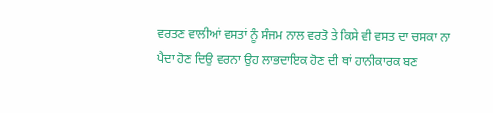ਵਰਤਣ ਵਾਲੀਆਂ ਵਸਤਾਂ ਨੂੰ ਸੰਜਮ ਨਾਲ ਵਰਤੋ ਤੇ ਕਿਸੇ ਵੀ ਵਸਤ ਦਾ ਚਸਕਾ ਨਾ ਪੈਦਾ ਹੋਣ ਦਿਉ ਵਰਨਾ ਉਹ ਲਾਭਦਾਇਕ ਹੋਣ ਦੀ ਥਾਂ ਹਾਨੀਕਾਰਕ ਬਣ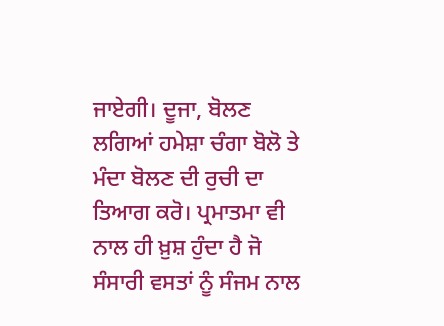ਜਾਏਗੀ। ਦੂਜਾ, ਬੋਲਣ ਲਗਿਆਂ ਹਮੇਸ਼ਾ ਚੰਗਾ ਬੋਲੋ ਤੇ ਮੰਦਾ ਬੋਲਣ ਦੀ ਰੁਚੀ ਦਾ ਤਿਆਗ ਕਰੋ। ਪ੍ਰਮਾਤਮਾ ਵੀ ਨਾਲ ਹੀ ਖ਼ੁਸ਼ ਹੁੰਦਾ ਹੈ ਜੋ ਸੰਸਾਰੀ ਵਸਤਾਂ ਨੂੰ ਸੰਜਮ ਨਾਲ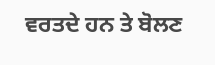ਵਰਤਦੇ ਹਨ ਤੇ ਬੋਲਣ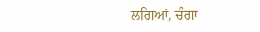ਲਗਿਆਂ, ਚੰਗਾ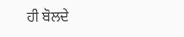ਹੀ ਬੋਲਦੇ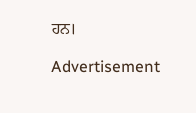ਹਨ।

Advertisement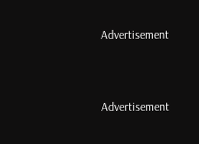Advertisement



Advertisement